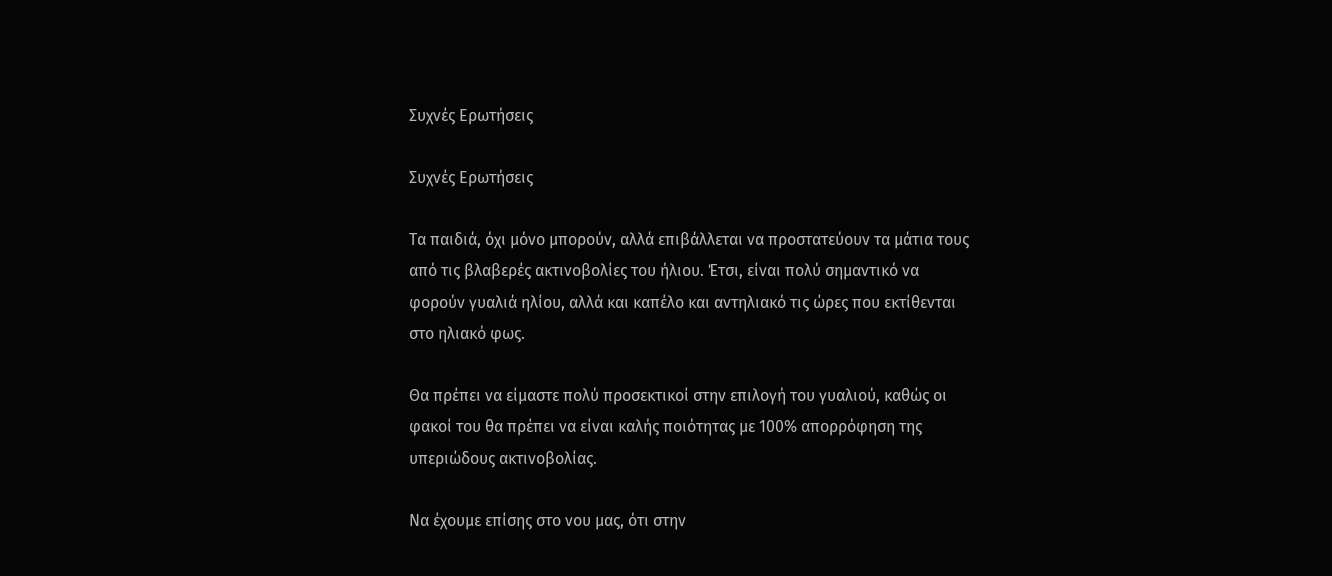Συχνές Ερωτήσεις

Συχνές Ερωτήσεις

Τα παιδιά, όχι μόνο μπορούν, αλλά επιβάλλεται να προστατεύουν τα μάτια τους από τις βλαβερές ακτινοβολίες του ήλιου. Έτσι, είναι πολύ σημαντικό να φορούν γυαλιά ηλίου, αλλά και καπέλο και αντηλιακό τις ώρες που εκτίθενται στο ηλιακό φως.

Θα πρέπει να είμαστε πολύ προσεκτικοί στην επιλογή του γυαλιού, καθώς οι φακοί του θα πρέπει να είναι καλής ποιότητας με 100% απορρόφηση της υπεριώδους ακτινοβολίας.

Να έχουμε επίσης στο νου μας, ότι στην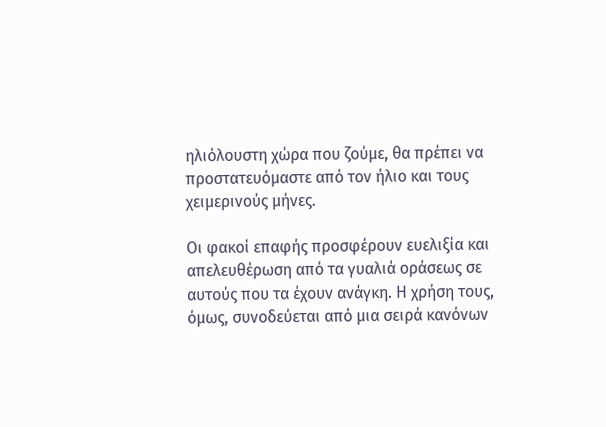ηλιόλουστη χώρα που ζούμε, θα πρέπει να προστατευόμαστε από τον ήλιο και τους χειμερινούς μήνες.

Οι φακοί επαφής προσφέρουν ευελιξία και απελευθέρωση από τα γυαλιά οράσεως σε αυτούς που τα έχουν ανάγκη. Η χρήση τους, όμως, συνοδεύεται από μια σειρά κανόνων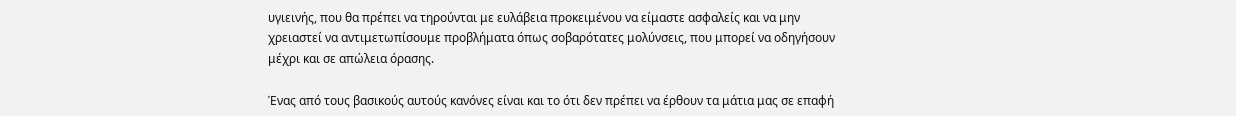υγιεινής, που θα πρέπει να τηρούνται με ευλάβεια προκειμένου να είμαστε ασφαλείς και να μην χρειαστεί να αντιμετωπίσουμε προβλήματα όπως σοβαρότατες μολύνσεις, που μπορεί να οδηγήσουν μέχρι και σε απώλεια όρασης.

Ένας από τους βασικούς αυτούς κανόνες είναι και το ότι δεν πρέπει να έρθουν τα μάτια μας σε επαφή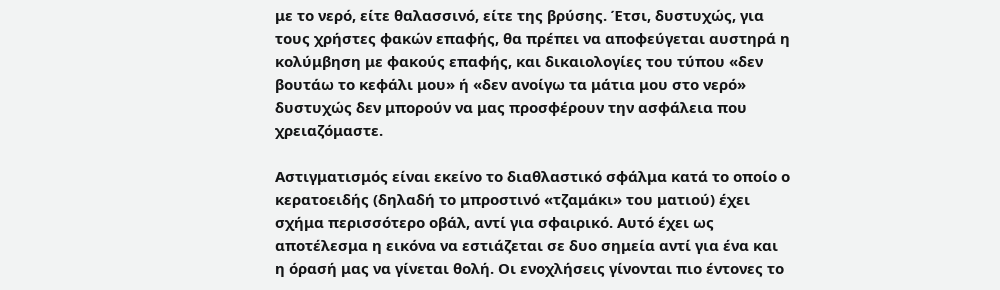με το νερό, είτε θαλασσινό, είτε της βρύσης. Έτσι, δυστυχώς, για τους χρήστες φακών επαφής, θα πρέπει να αποφεύγεται αυστηρά η κολύμβηση με φακούς επαφής, και δικαιολογίες του τύπου «δεν βουτάω το κεφάλι μου» ή «δεν ανοίγω τα μάτια μου στο νερό» δυστυχώς δεν μπορούν να μας προσφέρουν την ασφάλεια που χρειαζόμαστε.

Αστιγματισμός είναι εκείνο το διαθλαστικό σφάλμα κατά το οποίο ο κερατοειδής (δηλαδή το μπροστινό «τζαμάκι» του ματιού) έχει σχήμα περισσότερο οβάλ, αντί για σφαιρικό. Αυτό έχει ως αποτέλεσμα η εικόνα να εστιάζεται σε δυο σημεία αντί για ένα και η όρασή μας να γίνεται θολή. Οι ενοχλήσεις γίνονται πιο έντονες το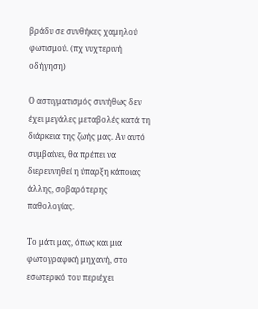βράδυ σε συνθήκες χαμηλού φωτισμού. (πχ νυχτερινή οδήγηση)

Ο αστιγματισμός συνήθως δεν έχει μεγάλες μεταβολές κατά τη διάρκεια της ζωής μας. Αν αυτό συμβαίνει, θα πρέπει να διερευνηθεί η ύπαρξη κάποιας άλλης, σοβαρότερης παθολογίας.

Το μάτι μας, όπως και μια φωτογραφική μηχανή, στο εσωτερικό του περιέχει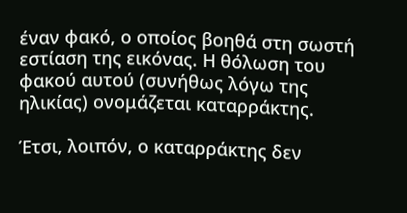έναν φακό, ο οποίος βοηθά στη σωστή εστίαση της εικόνας. Η θόλωση του φακού αυτού (συνήθως λόγω της ηλικίας) ονομάζεται καταρράκτης.

Έτσι, λοιπόν, ο καταρράκτης δεν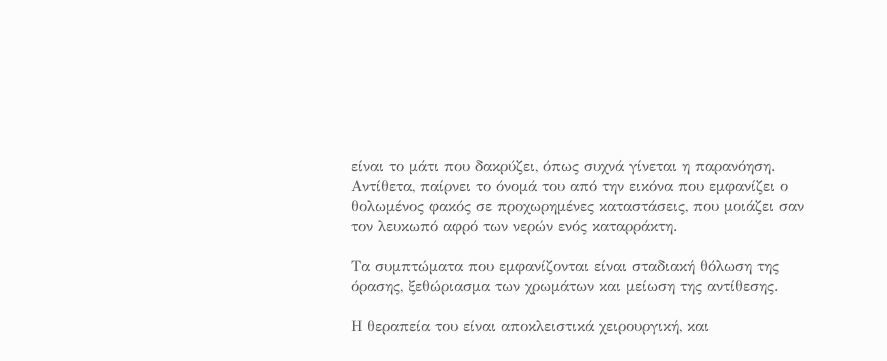είναι το μάτι που δακρύζει, όπως συχνά γίνεται η παρανόηση. Αντίθετα, παίρνει το όνομά του από την εικόνα που εμφανίζει ο θολωμένος φακός σε προχωρημένες καταστάσεις, που μοιάζει σαν τον λευκωπό αφρό των νερών ενός καταρράκτη.

Τα συμπτώματα που εμφανίζονται είναι σταδιακή θόλωση της όρασης, ξεθώριασμα των χρωμάτων και μείωση της αντίθεσης.

Η θεραπεία του είναι αποκλειστικά χειρουργική, και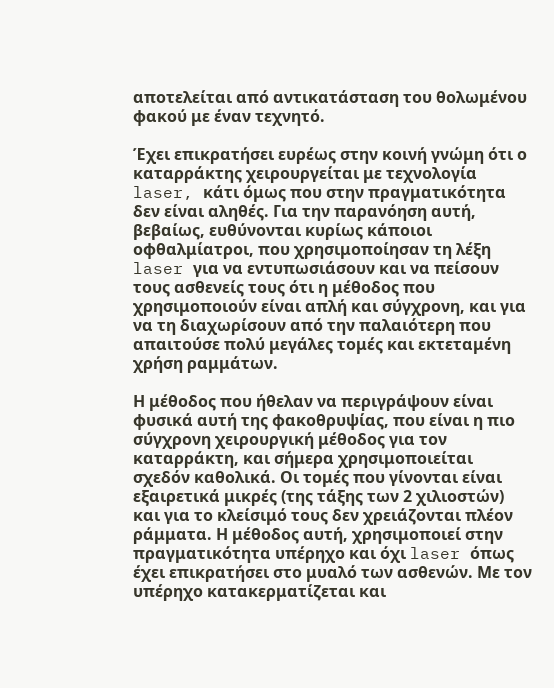αποτελείται από αντικατάσταση του θολωμένου φακού με έναν τεχνητό.

Έχει επικρατήσει ευρέως στην κοινή γνώμη ότι ο καταρράκτης χειρουργείται με τεχνολογία laser, κάτι όμως που στην πραγματικότητα δεν είναι αληθές. Για την παρανόηση αυτή, βεβαίως, ευθύνονται κυρίως κάποιοι οφθαλμίατροι, που χρησιμοποίησαν τη λέξη laser για να εντυπωσιάσουν και να πείσουν τους ασθενείς τους ότι η μέθοδος που χρησιμοποιούν είναι απλή και σύγχρονη, και για να τη διαχωρίσουν από την παλαιότερη που απαιτούσε πολύ μεγάλες τομές και εκτεταμένη χρήση ραμμάτων.

Η μέθοδος που ήθελαν να περιγράψουν είναι φυσικά αυτή της φακοθρυψίας, που είναι η πιο σύγχρονη χειρουργική μέθοδος για τον καταρράκτη, και σήμερα χρησιμοποιείται σχεδόν καθολικά. Οι τομές που γίνονται είναι εξαιρετικά μικρές (της τάξης των 2 χιλιοστών) και για το κλείσιμό τους δεν χρειάζονται πλέον ράμματα. Η μέθοδος αυτή, χρησιμοποιεί στην πραγματικότητα υπέρηχο και όχι laser όπως έχει επικρατήσει στο μυαλό των ασθενών. Με τον υπέρηχο κατακερματίζεται και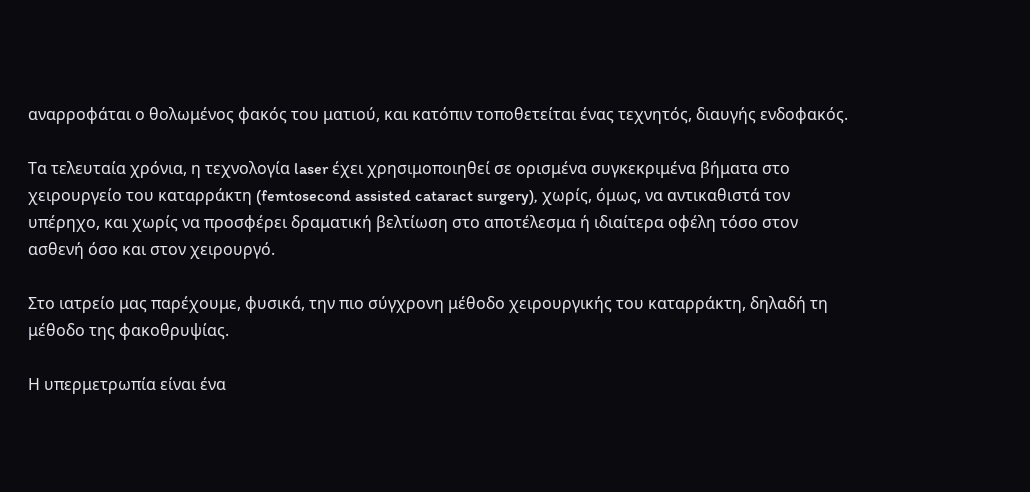αναρροφάται ο θολωμένος φακός του ματιού, και κατόπιν τοποθετείται ένας τεχνητός, διαυγής ενδοφακός.

Τα τελευταία χρόνια, η τεχνολογία laser έχει χρησιμοποιηθεί σε ορισμένα συγκεκριμένα βήματα στο χειρουργείο του καταρράκτη (femtosecond assisted cataract surgery), χωρίς, όμως, να αντικαθιστά τον υπέρηχο, και χωρίς να προσφέρει δραματική βελτίωση στο αποτέλεσμα ή ιδιαίτερα οφέλη τόσο στον ασθενή όσο και στον χειρουργό.

Στο ιατρείο μας παρέχουμε, φυσικά, την πιο σύγχρονη μέθοδο χειρουργικής του καταρράκτη, δηλαδή τη μέθοδο της φακοθρυψίας.

Η υπερμετρωπία είναι ένα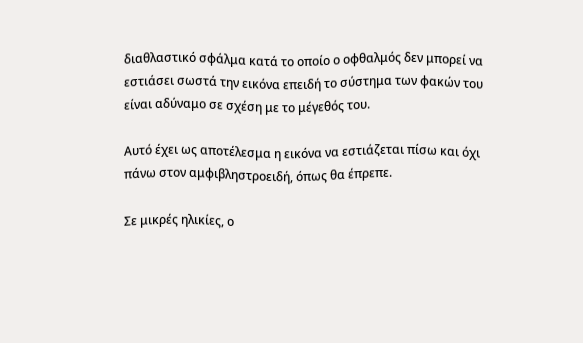διαθλαστικό σφάλμα κατά το οποίο ο οφθαλμός δεν μπορεί να εστιάσει σωστά την εικόνα επειδή το σύστημα των φακών του είναι αδύναμο σε σχέση με το μέγεθός του.

Αυτό έχει ως αποτέλεσμα η εικόνα να εστιάζεται πίσω και όχι πάνω στον αμφιβληστροειδή, όπως θα έπρεπε.

Σε μικρές ηλικίες, ο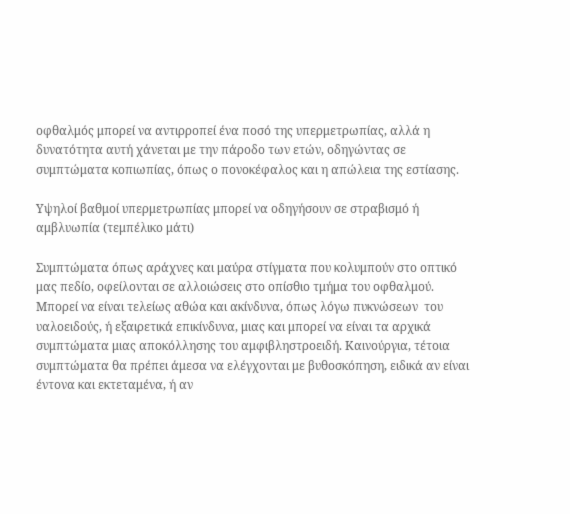οφθαλμός μπορεί να αντιρροπεί ένα ποσό της υπερμετρωπίας, αλλά η δυνατότητα αυτή χάνεται με την πάροδο των ετών, οδηγώντας σε συμπτώματα κοπιωπίας, όπως ο πονοκέφαλος και η απώλεια της εστίασης.

Υψηλοί βαθμοί υπερμετρωπίας μπορεί να οδηγήσουν σε στραβισμό ή αμβλυωπία (τεμπέλικο μάτι)

Συμπτώματα όπως αράχνες και μαύρα στίγματα που κολυμπούν στο οπτικό μας πεδίο, οφείλονται σε αλλοιώσεις στο οπίσθιο τμήμα του οφθαλμού. Μπορεί να είναι τελείως αθώα και ακίνδυνα, όπως λόγω πυκνώσεων  του υαλοειδούς, ή εξαιρετικά επικίνδυνα, μιας και μπορεί να είναι τα αρχικά συμπτώματα μιας αποκόλλησης του αμφιβληστροειδή. Καινούργια, τέτοια συμπτώματα θα πρέπει άμεσα να ελέγχονται με βυθοσκόπηση, ειδικά αν είναι έντονα και εκτεταμένα, ή αν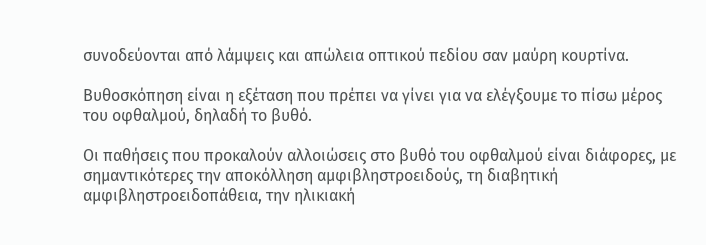συνοδεύονται από λάμψεις και απώλεια οπτικού πεδίου σαν μαύρη κουρτίνα.

Βυθοσκόπηση είναι η εξέταση που πρέπει να γίνει για να ελέγξουμε το πίσω μέρος του οφθαλμού, δηλαδή το βυθό.

Οι παθήσεις που προκαλούν αλλοιώσεις στο βυθό του οφθαλμού είναι διάφορες, με σημαντικότερες την αποκόλληση αμφιβληστροειδούς, τη διαβητική αμφιβληστροειδοπάθεια, την ηλικιακή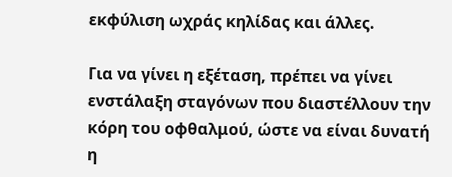εκφύλιση ωχράς κηλίδας και άλλες.

Για να γίνει η εξέταση, πρέπει να γίνει ενστάλαξη σταγόνων που διαστέλλουν την κόρη του οφθαλμού, ώστε να είναι δυνατή η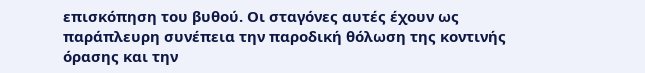επισκόπηση του βυθού. Οι σταγόνες αυτές έχουν ως παράπλευρη συνέπεια την παροδική θόλωση της κοντινής όρασης και την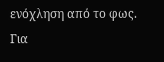ενόχληση από το φως. Για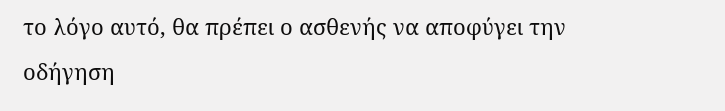το λόγο αυτό, θα πρέπει ο ασθενής να αποφύγει την οδήγηση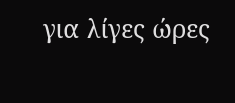για λίγες ώρες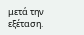μετά την εξέταση.